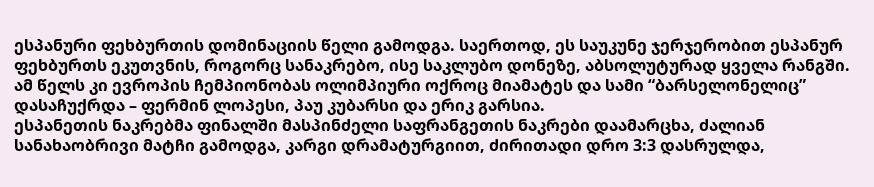ესპანური ფეხბურთის დომინაციის წელი გამოდგა. საერთოდ, ეს საუკუნე ჯერჯერობით ესპანურ ფეხბურთს ეკუთვნის, როგორც სანაკრებო, ისე საკლუბო დონეზე, აბსოლუტურად ყველა რანგში. ამ წელს კი ევროპის ჩემპიონობას ოლიმპიური ოქროც მიამატეს და სამი “ბარსელონელიც” დასაჩუქრდა – ფერმინ ლოპესი, პაუ კუბარსი და ერიკ გარსია.
ესპანეთის ნაკრებმა ფინალში მასპინძელი საფრანგეთის ნაკრები დაამარცხა, ძალიან სანახაობრივი მატჩი გამოდგა, კარგი დრამატურგიით, ძირითადი დრო 3:3 დასრულდა,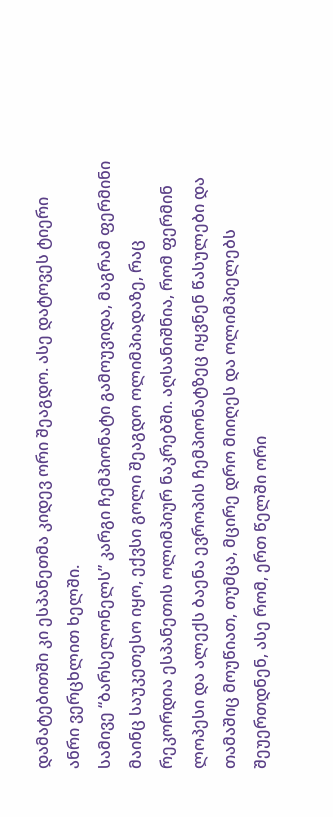დამატებითში კი ესპანეთმა კიდევ ორი შეაგდო. ასე დატოვეს ტიერი ანრი ვერცხლით ხელში.
სამივე “ბარსელონელს” კარგი ჩემპიონატი გამოუვიდა, მაგრამ ფერმინი მაინც საუკეთესო იყო, ექვსი გოლი შეაგდო ოლიმპიადაზე, რაც რეკორდია ესპანეთის ოლიმპიურ ნაკრებში. აღსანიშნია, რომ ფერმინ ლოპესი და ალექს ბაენა ევროპის ჩემპიონატზეც იყვნენ წასულები და თამაშიც მოუწიათ, თუმცა, მცირე დრო მიიღეს და ოლიმპიელებს შეუერთდნენ, ასე რომ, ერთ წელში ორი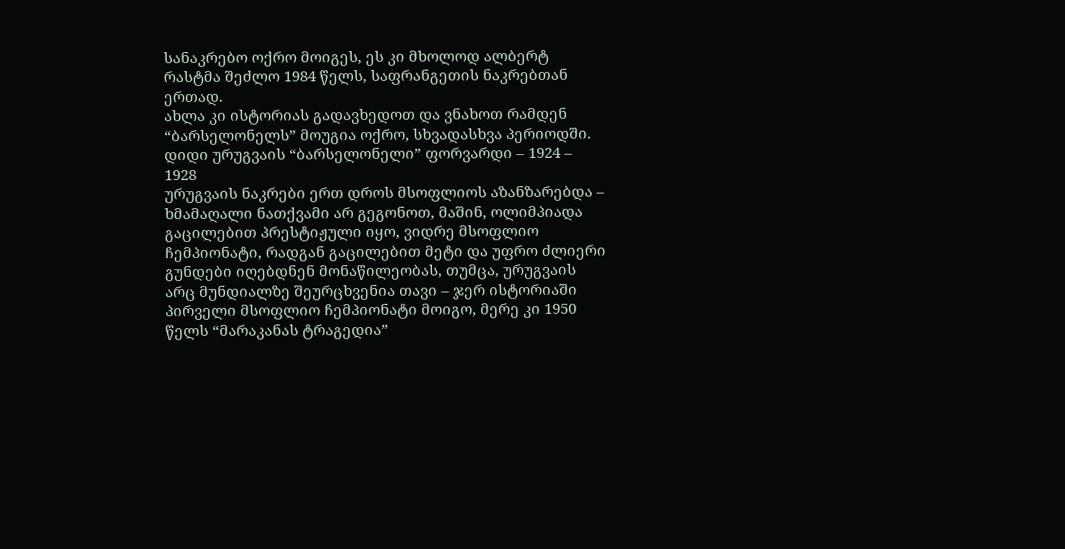სანაკრებო ოქრო მოიგეს, ეს კი მხოლოდ ალბერტ რასტმა შეძლო 1984 წელს, საფრანგეთის ნაკრებთან ერთად.
ახლა კი ისტორიას გადავხედოთ და ვნახოთ რამდენ “ბარსელონელს” მოუგია ოქრო, სხვადასხვა პერიოდში.
დიდი ურუგვაის “ბარსელონელი” ფორვარდი – 1924 – 1928
ურუგვაის ნაკრები ერთ დროს მსოფლიოს აზანზარებდა – ხმამაღალი ნათქვამი არ გეგონოთ, მაშინ, ოლიმპიადა გაცილებით პრესტიჟული იყო, ვიდრე მსოფლიო ჩემპიონატი, რადგან გაცილებით მეტი და უფრო ძლიერი გუნდები იღებდნენ მონაწილეობას, თუმცა, ურუგვაის არც მუნდიალზე შეურცხვენია თავი – ჯერ ისტორიაში პირველი მსოფლიო ჩემპიონატი მოიგო, მერე კი 1950 წელს “მარაკანას ტრაგედია”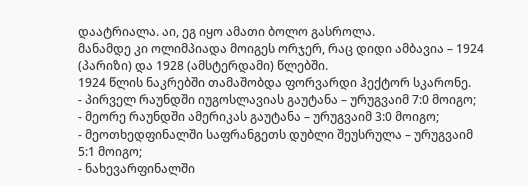დაატრიალა. აი, ეგ იყო ამათი ბოლო გასროლა.
მანამდე კი ოლიმპიადა მოიგეს ორჯერ, რაც დიდი ამბავია – 1924 (პარიზი) და 1928 (ამსტერდამი) წლებში.
1924 წლის ნაკრებში თამაშობდა ფორვარდი ჰექტორ სკარონე.
- პირველ რაუნდში იუგოსლავიას გაუტანა – ურუგვაიმ 7:0 მოიგო;
- მეორე რაუნდში ამერიკას გაუტანა – ურუგვაიმ 3:0 მოიგო;
- მეოთხედფინალში საფრანგეთს დუბლი შეუსრულა – ურუგვაიმ 5:1 მოიგო;
- ნახევარფინალში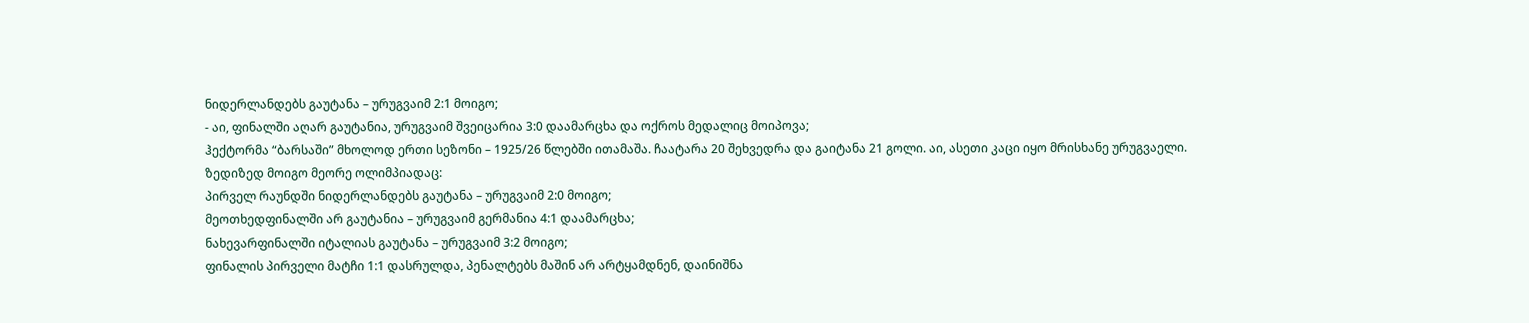ნიდერლანდებს გაუტანა – ურუგვაიმ 2:1 მოიგო;
- აი, ფინალში აღარ გაუტანია, ურუგვაიმ შვეიცარია 3:0 დაამარცხა და ოქროს მედალიც მოიპოვა;
ჰექტორმა “ბარსაში” მხოლოდ ერთი სეზონი – 1925/26 წლებში ითამაშა. ჩაატარა 20 შეხვედრა და გაიტანა 21 გოლი. აი, ასეთი კაცი იყო მრისხანე ურუგვაელი.
ზედიზედ მოიგო მეორე ოლიმპიადაც:
პირველ რაუნდში ნიდერლანდებს გაუტანა – ურუგვაიმ 2:0 მოიგო;
მეოთხედფინალში არ გაუტანია – ურუგვაიმ გერმანია 4:1 დაამარცხა;
ნახევარფინალში იტალიას გაუტანა – ურუგვაიმ 3:2 მოიგო;
ფინალის პირველი მატჩი 1:1 დასრულდა, პენალტებს მაშინ არ არტყამდნენ, დაინიშნა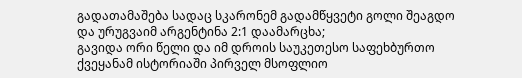გადათამაშება სადაც სკარონემ გადამწყვეტი გოლი შეაგდო და ურუგვაიმ არგენტინა 2:1 დაამარცხა;
გავიდა ორი წელი და იმ დროის საუკეთესო საფეხბურთო ქვეყანამ ისტორიაში პირველ მსოფლიო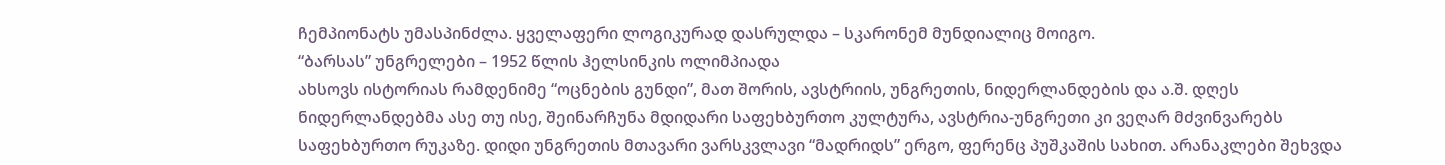ჩემპიონატს უმასპინძლა. ყველაფერი ლოგიკურად დასრულდა – სკარონემ მუნდიალიც მოიგო.
“ბარსას” უნგრელები – 1952 წლის ჰელსინკის ოლიმპიადა
ახსოვს ისტორიას რამდენიმე “ოცნების გუნდი”, მათ შორის, ავსტრიის, უნგრეთის, ნიდერლანდების და ა.შ. დღეს ნიდერლანდებმა ასე თუ ისე, შეინარჩუნა მდიდარი საფეხბურთო კულტურა, ავსტრია-უნგრეთი კი ვეღარ მძვინვარებს საფეხბურთო რუკაზე. დიდი უნგრეთის მთავარი ვარსკვლავი “მადრიდს” ერგო, ფერენც პუშკაშის სახით. არანაკლები შეხვდა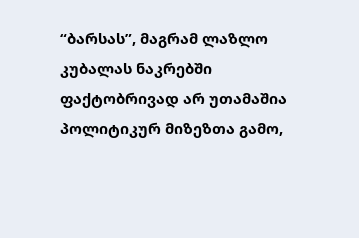“ბარსას”, მაგრამ ლაზლო კუბალას ნაკრებში ფაქტობრივად არ უთამაშია პოლიტიკურ მიზეზთა გამო,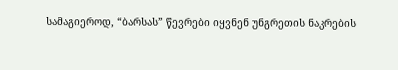სამაგიეროდ, “ბარსას” წევრები იყვნენ უნგრეთის ნაკრების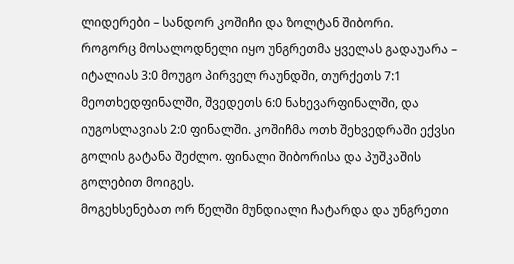ლიდერები – სანდორ კოშიჩი და ზოლტან შიბორი.
როგორც მოსალოდნელი იყო უნგრეთმა ყველას გადაუარა – იტალიას 3:0 მოუგო პირველ რაუნდში, თურქეთს 7:1 მეოთხედფინალში, შვედეთს 6:0 ნახევარფინალში, და იუგოსლავიას 2:0 ფინალში. კოშიჩმა ოთხ შეხვედრაში ექვსი გოლის გატანა შეძლო. ფინალი შიბორისა და პუშკაშის გოლებით მოიგეს.
მოგეხსენებათ ორ წელში მუნდიალი ჩატარდა და უნგრეთი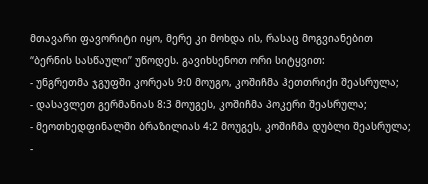მთავარი ფავორიტი იყო, მერე კი მოხდა ის, რასაც მოგვიანებით “ბერნის სასწაული” უწოდეს. გავიხსენოთ ორი სიტყვით:
- უნგრეთმა ჯგუფში კორეას 9:0 მოუგო, კოშიჩმა ჰეთთრიქი შეასრულა;
- დასავლეთ გერმანიას 8:3 მოუგეს, კოშიჩმა პოკერი შეასრულა;
- მეოთხედფინალში ბრაზილიას 4:2 მოუგეს, კოშიჩმა დუბლი შეასრულა;
-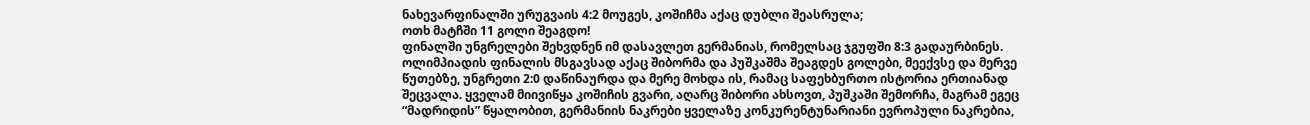ნახევარფინალში ურუგვაის 4:2 მოუგეს, კოშიჩმა აქაც დუბლი შეასრულა;
ოთხ მატჩში 11 გოლი შეაგდო!
ფინალში უნგრელები შეხვდნენ იმ დასავლეთ გერმანიას, რომელსაც ჯგუფში 8:3 გადაურბინეს. ოლიმპიადის ფინალის მსგავსად აქაც შიბორმა და პუშკაშმა შეაგდეს გოლები, მეექვსე და მერვე წუთებზე, უნგრეთი 2:0 დაწინაურდა და მერე მოხდა ის, რამაც საფეხბურთო ისტორია ერთიანად შეცვალა. ყველამ მიივიწყა კოშიჩის გვარი, აღარც შიბორი ახსოვთ, პუშკაში შემორჩა, მაგრამ ეგეც “მადრიდის” წყალობით, გერმანიის ნაკრები ყველაზე კონკურენტუნარიანი ევროპული ნაკრებია,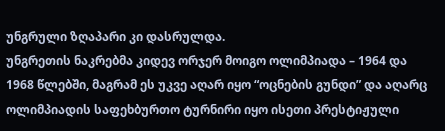უნგრული ზღაპარი კი დასრულდა.
უნგრეთის ნაკრებმა კიდევ ორჯერ მოიგო ოლიმპიადა – 1964 და 1968 წლებში, მაგრამ ეს უკვე აღარ იყო “ოცნების გუნდი” და აღარც ოლიმპიადის საფეხბურთო ტურნირი იყო ისეთი პრესტიჟული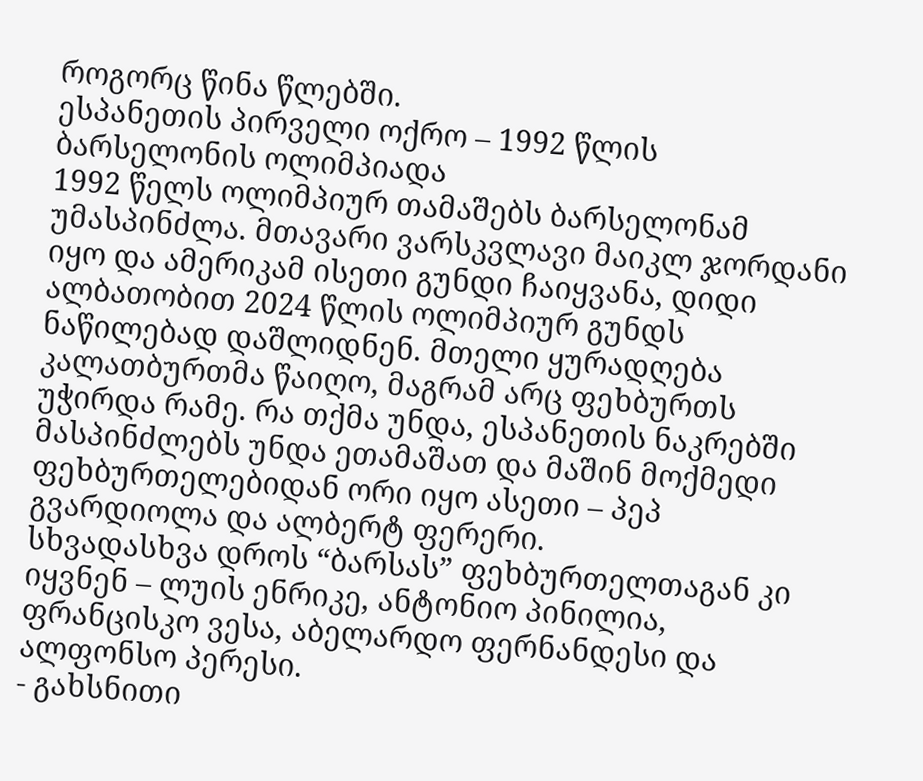როგორც წინა წლებში.
ესპანეთის პირველი ოქრო – 1992 წლის ბარსელონის ოლიმპიადა
1992 წელს ოლიმპიურ თამაშებს ბარსელონამ უმასპინძლა. მთავარი ვარსკვლავი მაიკლ ჯორდანი იყო და ამერიკამ ისეთი გუნდი ჩაიყვანა, დიდი ალბათობით 2024 წლის ოლიმპიურ გუნდს ნაწილებად დაშლიდნენ. მთელი ყურადღება კალათბურთმა წაიღო, მაგრამ არც ფეხბურთს უჭირდა რამე. რა თქმა უნდა, ესპანეთის ნაკრებში მასპინძლებს უნდა ეთამაშათ და მაშინ მოქმედი ფეხბურთელებიდან ორი იყო ასეთი – პეპ გვარდიოლა და ალბერტ ფერერი.
სხვადასხვა დროს “ბარსას” ფეხბურთელთაგან კი იყვნენ – ლუის ენრიკე, ანტონიო პინილია, ფრანცისკო ვესა, აბელარდო ფერნანდესი და ალფონსო პერესი.
- გახსნითი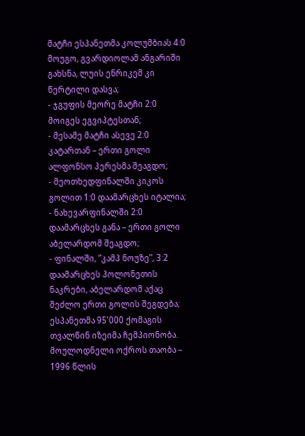მატჩი ესპანეთმა კოლუმბიას 4:0 მოუგო, გვარდიოლამ ანგარიში გახსნა, ლუის ენრიკემ კი წერტილი დასვა;
- ჯგუფის მეორე მატჩი 2:0 მოიგეს ეგვიპტესთან;
- მესამე მატჩი ასევე 2:0 კატართან – ერთი გოლი ალფონსო პერესმა შეაგდო;
- მეოთხედფინალში კიკოს გოლით 1:0 დაამარცხეს იტალია;
- ნახევარფინალში 2:0 დაამარცხეს განა – ერთი გოლი აბელარდომ შეაგდო;
- ფინალში, “კამპ ნოუზე”, 3:2 დაამარცხეს პოლონეთის ნაკრები, აბელარდომ აქაც შეძლო ერთი გოლის შეგდება; ესპანეთმა 95’000 ქომაგის თვალწინ იზეიმა ჩემპიონობა.
მოულოდნელი ოქროს თაობა – 1996 წლის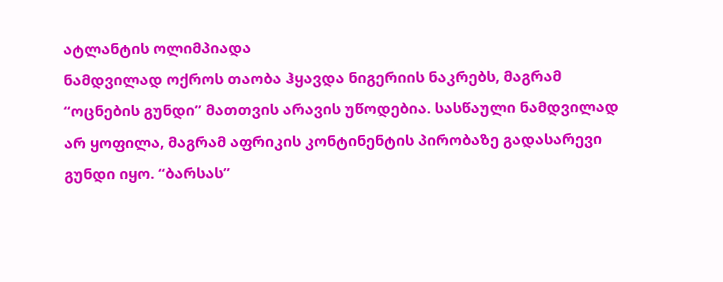ატლანტის ოლიმპიადა
ნამდვილად ოქროს თაობა ჰყავდა ნიგერიის ნაკრებს, მაგრამ “ოცნების გუნდი” მათთვის არავის უწოდებია. სასწაული ნამდვილად არ ყოფილა, მაგრამ აფრიკის კონტინენტის პირობაზე გადასარევი გუნდი იყო. “ბარსას”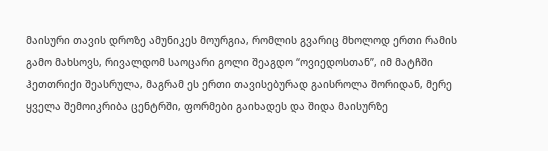მაისური თავის დროზე ამუნიკეს მოურგია, რომლის გვარიც მხოლოდ ერთი რამის გამო მახსოვს, რივალდომ საოცარი გოლი შეაგდო “ოვიედოსთან”, იმ მატჩში ჰეთთრიქი შეასრულა, მაგრამ ეს ერთი თავისებურად გაისროლა შორიდან, მერე ყველა შემოიკრიბა ცენტრში, ფორმები გაიხადეს და შიდა მაისურზე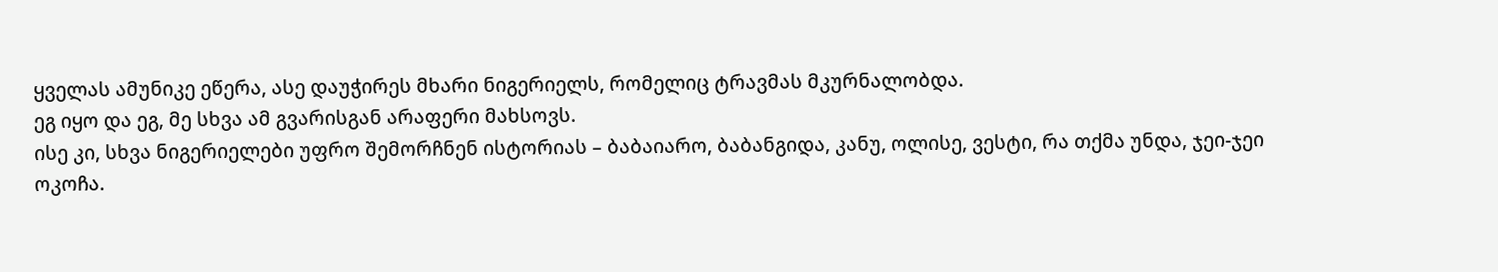ყველას ამუნიკე ეწერა, ასე დაუჭირეს მხარი ნიგერიელს, რომელიც ტრავმას მკურნალობდა.
ეგ იყო და ეგ, მე სხვა ამ გვარისგან არაფერი მახსოვს.
ისე კი, სხვა ნიგერიელები უფრო შემორჩნენ ისტორიას – ბაბაიარო, ბაბანგიდა, კანუ, ოლისე, ვესტი, რა თქმა უნდა, ჯეი-ჯეი ოკოჩა.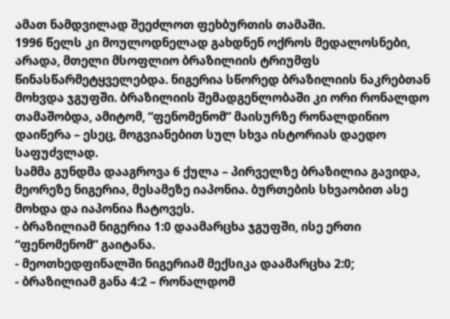ამათ ნამდვილად შეეძლოთ ფეხბურთის თამაში.
1996 წელს კი მოულოდნელად გახდნენ ოქროს მედალოსნები, არადა, მთელი მსოფლიო ბრაზილიის ტრიუმფს წინასწარმეტყველებდა. ნიგერია სწორედ ბრაზილიის ნაკრებთან მოხვდა ჯგუფში. ბრაზილიის შემადგენლობაში კი ორი რონალდო თამაშობდა, ამიტომ, “ფენომენომ” მაისურზე რონალდინიო დაიწერა – ესეც, მოგვიანებით სულ სხვა ისტორიას დაედო საფუძვლად.
სამმა გუნდმა დააგროვა 6 ქულა – პირველზე ბრაზილია გავიდა, მეორეზე ნიგერია, მესამეზე იაპონია. ბურთების სხვაობით ასე მოხდა და იაპონია ჩატოვეს.
- ბრაზილიამ ნიგერია 1:0 დაამარცხა ჯგუფში, ისე ერთი “ფენომენომ” გაიტანა.
- მეოთხედფინალში ნიგერიამ მექსიკა დაამარცხა 2:0;
- ბრაზილიამ განა 4:2 – რონალდომ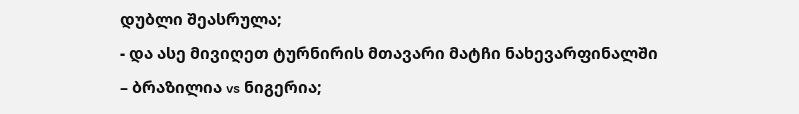დუბლი შეასრულა;
- და ასე მივიღეთ ტურნირის მთავარი მატჩი ნახევარფინალში – ბრაზილია vs ნიგერია;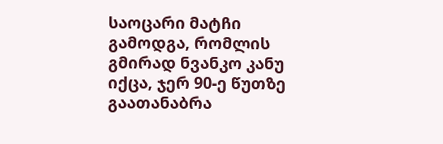საოცარი მატჩი გამოდგა, რომლის გმირად ნვანკო კანუ იქცა, ჯერ 90-ე წუთზე გაათანაბრა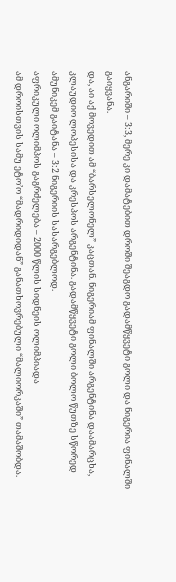ანგარიში – 3:3, მერე კი დამატებით დროში შეაგდო გადამწყვეტი გოლი და ნიგერია ფინალში გაიყვანა.
და, აი აქ მოვედით ამ “ბარსელონელ” კაცთან. ნიგერიამ ფინალში არგენტინა დაამარცხა, კლაუდიო ლოპესისა და კრესპოს არგენტინა. გადამწყვეტი გოლი ბოლო წუთზე სწორედ ამუნიკემ გაიტანა – 3:2 ნიგერიის სასარგებლოდ.
აფრიკული ოლიმპოს გაგრძელება – 2000 წლის სიდნეის ოლიმპიადა
ამ დროისთვის სამუ ეტო’ო “მადრიდიდან” განათხოვრებული “მალიორკაში” თამაშობდა.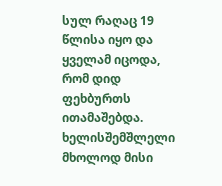სულ რაღაც 19 წლისა იყო და ყველამ იცოდა, რომ დიდ ფეხბურთს ითამაშებდა. ხელისშემშლელი მხოლოდ მისი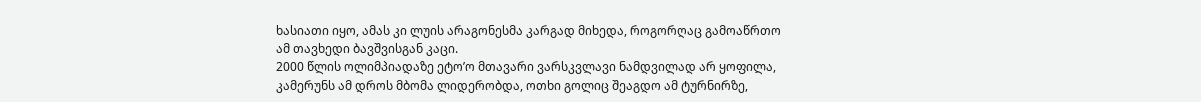ხასიათი იყო, ამას კი ლუის არაგონესმა კარგად მიხედა, როგორღაც გამოაწრთო ამ თავხედი ბავშვისგან კაცი.
2000 წლის ოლიმპიადაზე ეტო’ო მთავარი ვარსკვლავი ნამდვილად არ ყოფილა, კამერუნს ამ დროს მბომა ლიდერობდა, ოთხი გოლიც შეაგდო ამ ტურნირზე,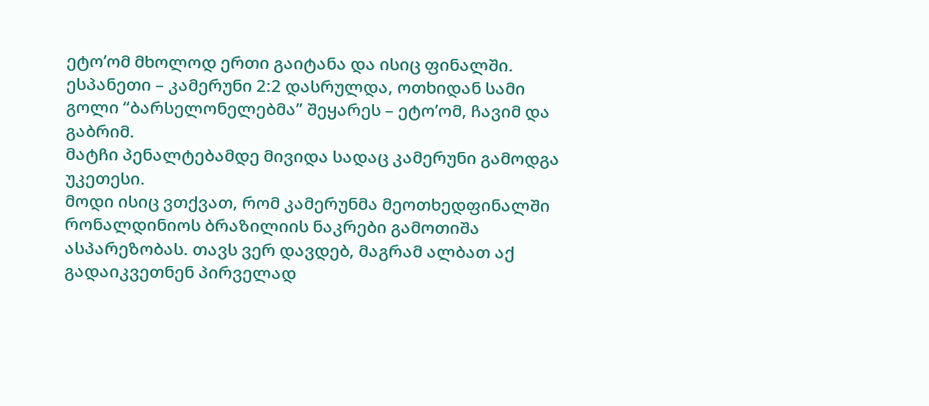ეტო’ომ მხოლოდ ერთი გაიტანა და ისიც ფინალში. ესპანეთი – კამერუნი 2:2 დასრულდა, ოთხიდან სამი გოლი “ბარსელონელებმა” შეყარეს – ეტო’ომ, ჩავიმ და გაბრიმ.
მატჩი პენალტებამდე მივიდა სადაც კამერუნი გამოდგა უკეთესი.
მოდი ისიც ვთქვათ, რომ კამერუნმა მეოთხედფინალში რონალდინიოს ბრაზილიის ნაკრები გამოთიშა ასპარეზობას. თავს ვერ დავდებ, მაგრამ ალბათ აქ გადაიკვეთნენ პირველად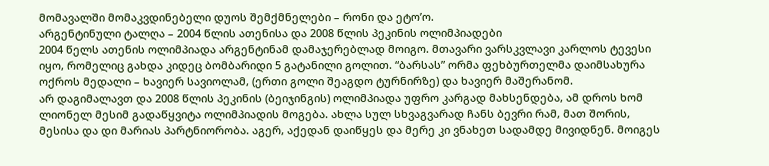მომავალში მომაკვდინებელი დუოს შემქმნელები – რონი და ეტო’ო.
არგენტინული ტალღა – 2004 წლის ათენისა და 2008 წლის პეკინის ოლიმპიადები
2004 წელს ათენის ოლიმპიადა არგენტინამ დამაჯერებლად მოიგო. მთავარი ვარსკვლავი კარლოს ტევესი იყო, რომელიც გახდა კიდეც ბომბარიდი 5 გატანილი გოლით. “ბარსას” ორმა ფეხბურთელმა დაიმსახურა ოქროს მედალი – ხავიერ სავიოლამ, (ერთი გოლი შეაგდო ტურნირზე) და ხავიერ მაშერანომ.
არ დაგიმალავთ და 2008 წლის პეკინის (ბეიჯინგის) ოლიმპიადა უფრო კარგად მახსენდება, ამ დროს ხომ ლიონელ მესიმ გადაწყვიტა ოლიმპიადის მოგება. ახლა სულ სხვაგვარად ჩანს ბევრი რამ, მათ შორის, მესისა და დი მარიას პარტნიორობა. აგერ, აქედან დაიწყეს და მერე კი ვნახეთ სადამდე მივიდნენ. მოიგეს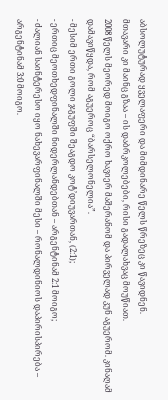აბსოლუტურად ყველაფერი და მიმდინარე წელს წრეზეც კი წავიდნენ.
მთავარი კი მაინც გზაა – ის დაბრკოლებები, რისი გადალახვაც მოუწიათ.
2008 წელს მეორედ მოიგო ოქრო ხავიერ მაშერანომ და პირველად კუნ აგუერომ. კინაღამ დამავიწყდა, რომ აგუეროც “ბარსელონელია”.
- მესიმ ერთი გოლი ჯგუფში შეაგდო კოტ’დიუვართან, (2:1);
- ერთიც მეოთხედფინალში ნიდერლანდებთან – არგენტინამ 2:1 მოიგო;
- ძალიან საინტერესო იყო ნახევარფინალში მესი – რონალდინიოს დაპირისპირება – არგენტინამ 3:0 მოიგო.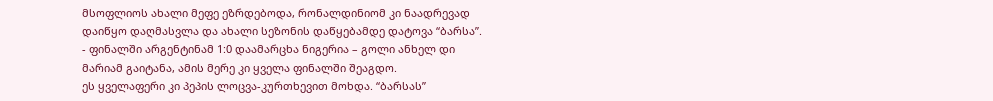მსოფლიოს ახალი მეფე ეზრდებოდა, რონალდინიომ კი ნაადრევად დაიწყო დაღმასვლა და ახალი სეზონის დაწყებამდე დატოვა “ბარსა”.
- ფინალში არგენტინამ 1:0 დაამარცხა ნიგერია – გოლი ანხელ დი მარიამ გაიტანა, ამის მერე კი ყველა ფინალში შეაგდო.
ეს ყველაფერი კი პეპის ლოცვა-კურთხევით მოხდა. “ბარსას”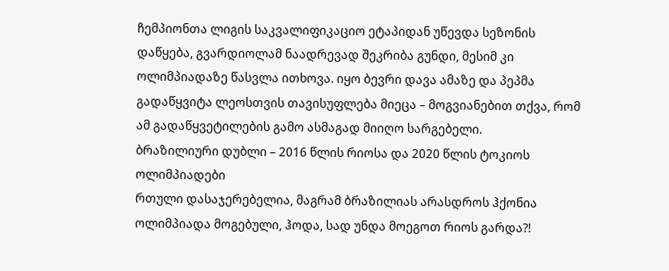ჩემპიონთა ლიგის საკვალიფიკაციო ეტაპიდან უწევდა სეზონის დაწყება, გვარდიოლამ ნაადრევად შეკრიბა გუნდი, მესიმ კი ოლიმპიადაზე წასვლა ითხოვა. იყო ბევრი დავა ამაზე და პეპმა გადაწყვიტა ლეოსთვის თავისუფლება მიეცა – მოგვიანებით თქვა, რომ ამ გადაწყვეტილების გამო ასმაგად მიიღო სარგებელი.
ბრაზილიური დუბლი – 2016 წლის რიოსა და 2020 წლის ტოკიოს ოლიმპიადები
რთული დასაჯერებელია, მაგრამ ბრაზილიას არასდროს ჰქონია ოლიმპიადა მოგებული, ჰოდა, სად უნდა მოეგოთ რიოს გარდა?!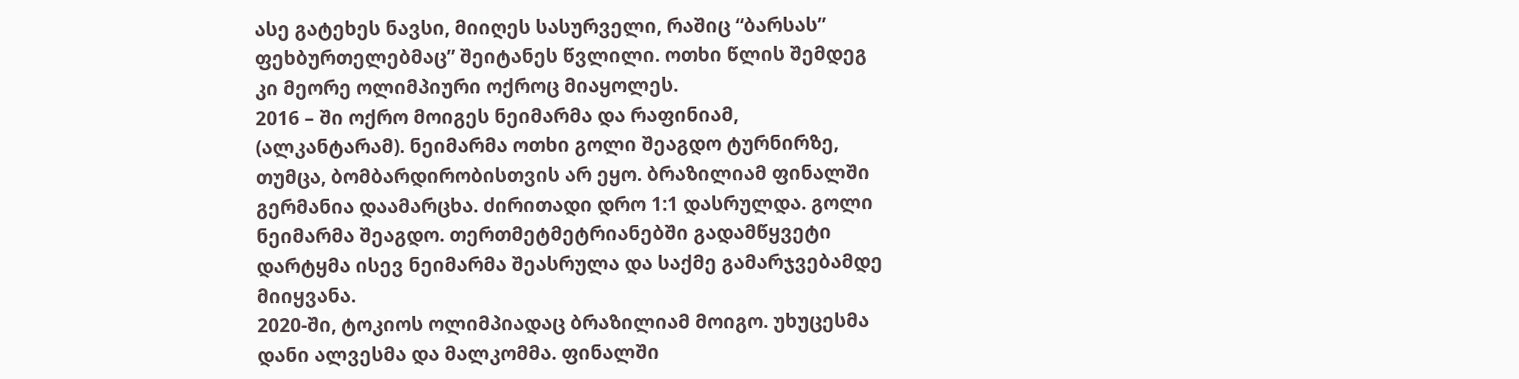ასე გატეხეს ნავსი, მიიღეს სასურველი, რაშიც “ბარსას” ფეხბურთელებმაც” შეიტანეს წვლილი. ოთხი წლის შემდეგ კი მეორე ოლიმპიური ოქროც მიაყოლეს.
2016 – ში ოქრო მოიგეს ნეიმარმა და რაფინიამ, (ალკანტარამ). ნეიმარმა ოთხი გოლი შეაგდო ტურნირზე, თუმცა, ბომბარდირობისთვის არ ეყო. ბრაზილიამ ფინალში გერმანია დაამარცხა. ძირითადი დრო 1:1 დასრულდა. გოლი ნეიმარმა შეაგდო. თერთმეტმეტრიანებში გადამწყვეტი დარტყმა ისევ ნეიმარმა შეასრულა და საქმე გამარჯვებამდე მიიყვანა.
2020-ში, ტოკიოს ოლიმპიადაც ბრაზილიამ მოიგო. უხუცესმა დანი ალვესმა და მალკომმა. ფინალში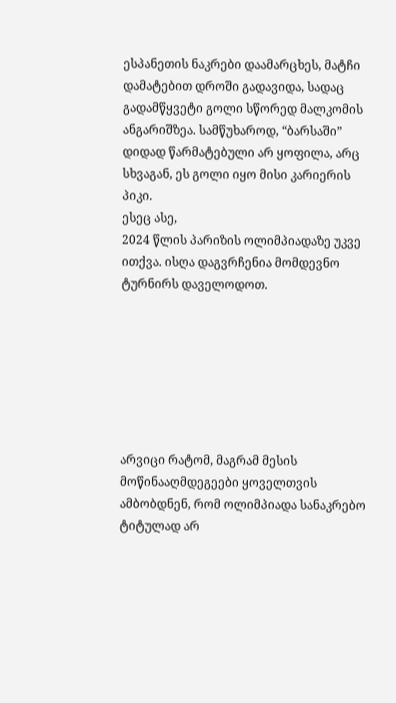ესპანეთის ნაკრები დაამარცხეს, მატჩი დამატებით დროში გადავიდა, სადაც გადამწყვეტი გოლი სწორედ მალკომის ანგარიშზეა. სამწუხაროდ, “ბარსაში” დიდად წარმატებული არ ყოფილა, არც სხვაგან, ეს გოლი იყო მისი კარიერის პიკი.
ესეც ასე,
2024 წლის პარიზის ოლიმპიადაზე უკვე ითქვა. ისღა დაგვრჩენია მომდევნო ტურნირს დაველოდოთ.







არვიცი რატომ, მაგრამ მესის მოწინააღმდეგეები ყოველთვის ამბობდნენ, რომ ოლიმპიადა სანაკრებო ტიტულად არ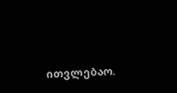ითვლებაო.